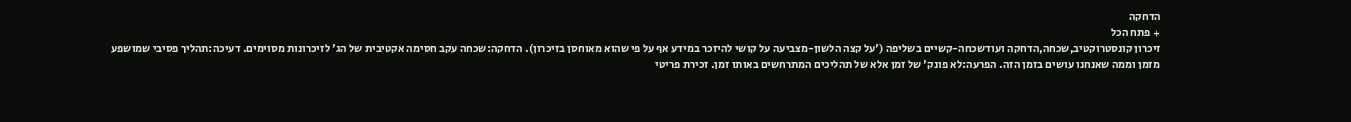הדחקה
+ פתח הכל
זיכרון קונסטרוקטיב,שכחה,הדחקה ועודשכחה-קשיים בשליפה ('על קצה הלשון-מצביעה על קושי להיזכר במידע אף על פי שהוא מאוחסן בזיכרון). הדחקה:שכחה עקב חסימה אקטיבית של הג' לזיכרונות מסוימים. דעיכה:תהליך פסיבי שמושפע מזמן וממה שאנחנו עושים בזמן הזה. הפרעה:לא פונק' של זמן אלא של תהליכים המתרחשים באותו זמן. זכירת פריטי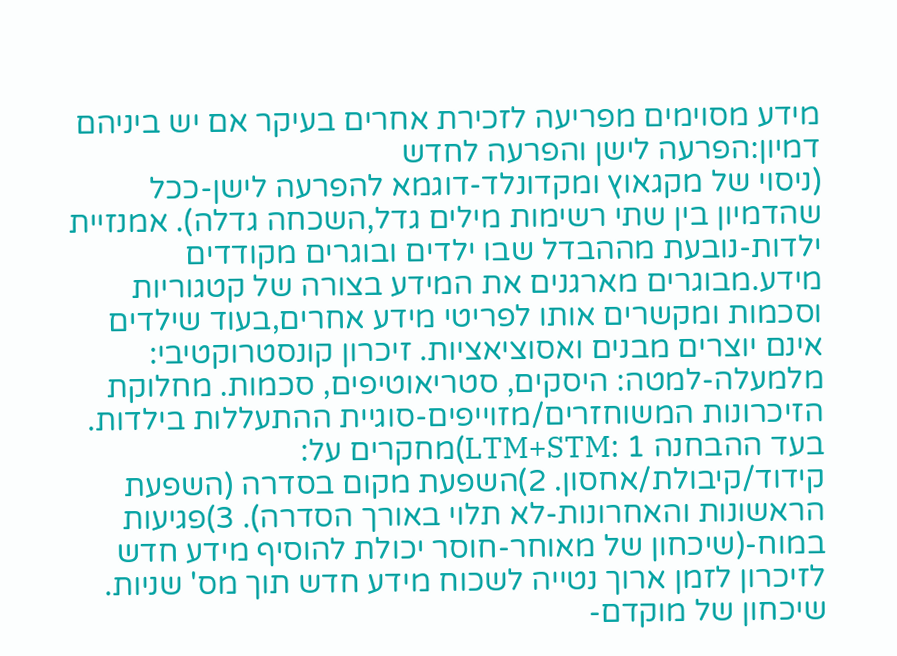מידע מסוימים מפריעה לזכירת אחרים בעיקר אם יש ביניהם דמיון:הפרעה לישן והפרעה לחדש
(ניסוי של מקגאוץ ומקדונלד-דוגמא להפרעה לישן-ככל שהדמיון בין שתי רשימות מילים גדל,השכחה גדלה). אמנזיית ילדות-נובעת מההבדל שבו ילדים ובוגרים מקודדים מידע.מבוגרים מארגנים את המידע בצורה של קטגוריות וסכמות ומקשרים אותו לפריטי מידע אחרים,בעוד שילדים אינם יוצרים מבנים ואסוציאציות. זיכרון קונסטרוקטיבי: מלמעלה-למטה: היסקים, סטריאוטיפים, סכמות. מחלוקת הזיכרונות המשוחזרים/מזוייפים-סוגיית ההתעללות בילדות. בעד ההבחנה LTM+STM: 1)מחקרים על: קידוד/קיבולת/אחסון. 2)השפעת מקום בסדרה (השפעת הראשונות והאחרונות-לא תלוי באורך הסדרה). 3)פגיעות במוח-(שיכחון של מאוחר-חוסר יכולת להוסיף מידע חדש לזיכרון לזמן ארוך נטייה לשכוח מידע חדש תוך מס' שניות. שיכחון של מוקדם-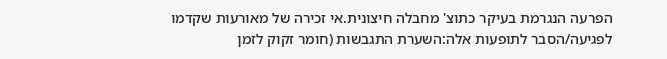הפרעה הנגרמת בעיקר כתוצ' מחבלה חיצונית.אי זכירה של מאורעות שקדמו לפגיעה/הסבר לתופעות אלה:השערת התגבשות (חומר זקוק לזמן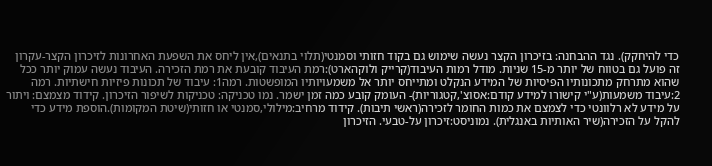כדי להיחקק). נגד ההבחנה: בזיכרון הקצר נעשה שימוש גם בקוד חזותי וסמנטי(תלוי בתנאים),אין ליחס את השפעת האחרונות לזיכרון הקצר-עקרון זה פועל גם בטווח של יותר מ-15 שניות. מודל רמות העיבוד(קרייק ולוקהארט):רמת העיבוד קובעת את רמת הזכירה. העיבוד נעשה עמוק יותר ככל שהוא מתרחק מתכונותיו הפיסיות של המידע הנקלט ומתייחס יותר אל משמעויותיו המופשטות. רמה1: עיבוד של תכונות פיזיות חישתיות. רמה 2:עיבוד משמעות(ע"י קישורו למידע קודם:אסוצ',קטגוריות)- העומק קובע כמה זמן ישמר. נמו טכניקה: טכניקות לשיפור הזיכרון. קידוד מצמצם: ויתור על מידע לא רלוונטי כדי לצמצם את כמות החומר לזכירה(ראשי תיבות). קידוד מרחיב:מילולי,סמנטי או חזותי(שיטת המקומות).הוספת מידע כדי להקל על הזכירה(שיר האותיות באנגלית). נמוניסט:זיכרון על-טבעי. הזיכרון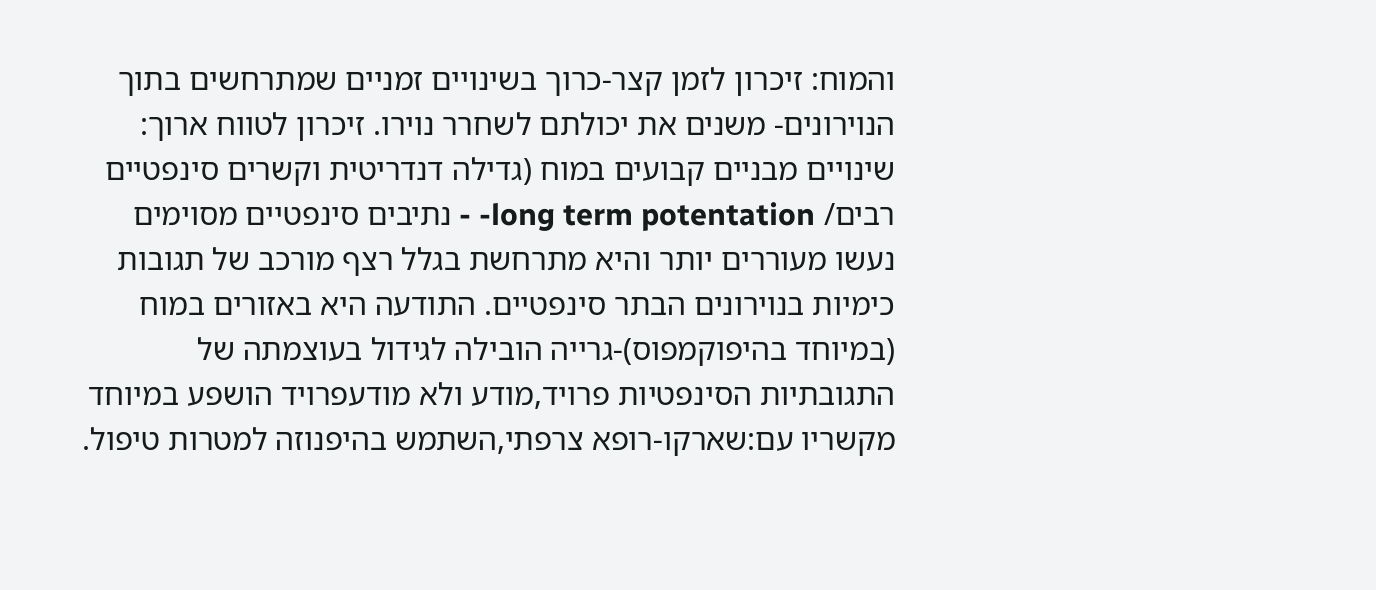והמוח: זיכרון לזמן קצר-כרוך בשינויים זמניים שמתרחשים בתוך הנוירונים- משנים את יכולתם לשחרר נוירו. זיכרון לטווח ארוך: שינויים מבניים קבועים במוח (גדילה דנדריטית וקשרים סינפטיים רבים/ long term potentation- - נתיבים סינפטיים מסוימים נעשו מעוררים יותר והיא מתרחשת בגלל רצף מורכב של תגובות כימיות בנוירונים הבתר סינפטיים. התודעה היא באזורים במוח (במיוחד בהיפוקמפוס)-גרייה הובילה לגידול בעוצמתה של התגובתיות הסינפטיות פרויד,מודע ולא מודעפרויד הושפע במיוחד מקשריו עם:שארקו-רופא צרפתי,השתמש בהיפנוזה למטרות טיפול.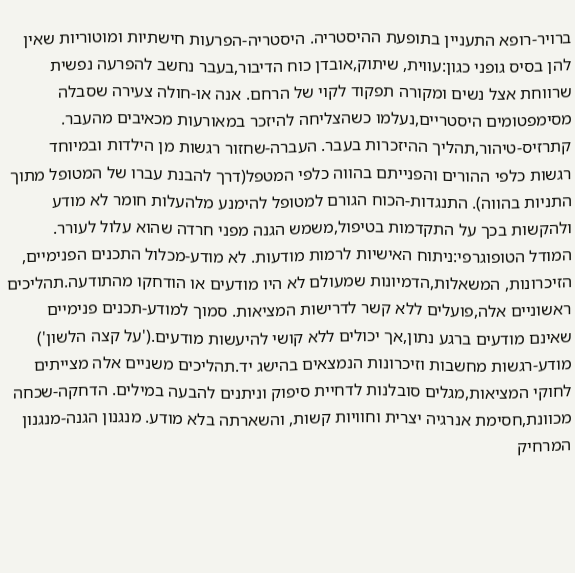ברויר-רופא התעניין בתופעת ההיסטריה. היסטריה-הפרעות חישתיות ומוטוריות שאין להן בסיס גופני כגון:עווית, שיתוק,אובדן כוח הדיבור,בעבר נחשב להפרעה נפשית שרווחת אצל נשים ומקורה תפקוד לקוי של הרחם. אנה או-חולה צעירה שסבלה מסימפטומים היסטריים,נעלמו כשהצליחה להיזכר במאורעות מכאיבים מהעבר. קתרזיס-טיהור,תהליך ההיזכרות בעבר. העברה-שחזור רגשות מן הילדות ובמיוחד רגשות כלפי ההורים והפנייתם בהווה כלפי המטפל(דרך להבנת עברו של המטופל מתוך התניות בהווה). התנגדות-הכוח הגורם למטופל להימנע מלהעלות חומר לא מודע ולהקשות בכך על התקדמות בטיפול,משמש הגנה מפני חרדה שהוא עלול לעורר. המודל הטופוגרפי:ניתוח האישיות לרמות מודעות. לא מודע-מכלול התכנים הפנימיים, הזיכרונות, המשאלות,הדמיונות שמעולם לא היו מודעים או הודחקו מהתודעה.תהליכים ראשוניים אלה,פועלים ללא קשר לדרישות המציאות. סמוך למודע-תכנים פנימיים שאינם מודעים ברגע נתון,אך יכולים ללא קושי להיעשות מודעים.('על קצה הלשון') מודע-רגשות מחשבות וזיכרונות הנמצאים בהישג יד.תהליכים משניים אלה מצייתים לחוקי המציאות,מגלים סובלנות לדחיית סיפוק וניתנים להבעה במילים. הדחקה-שכחה מכוונת,חסימת אנרגיה יצרית וחוויות קשות, והשארתה בלא מודע. מנגנון הגנה-מנגנון המרחיק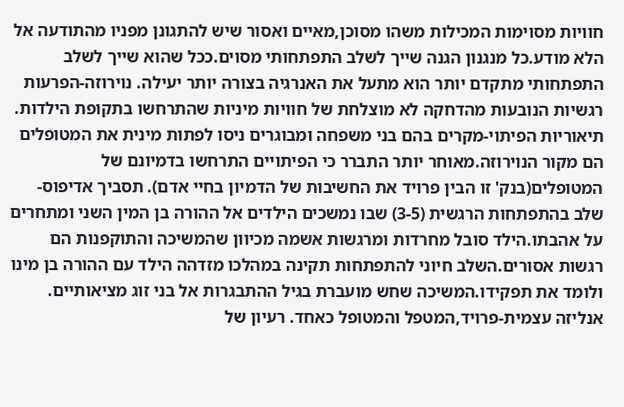חוויות מסוימות המכילות משהו מסוכן,מאיים ואסור שיש להתגונן מפניו מהתודעה אל הלא מודע.כל מנגנון הגנה שייך לשלב התפתחותי מסוים.ככל שהוא שייך לשלב התפתחותי מתקדם יותר הוא מתעל את האנרגיה בצורה יותר יעילה. נוירוזה-הפרעות רגשיות הנובעות מהדחקה לא מוצלחת של חוויות מיניות שהתרחשו בתקופת הילדות. תיאוריות הפיתוי-מקרים בהם בני משפחה ומבוגרים ניסו לפתות מינית את המטופלים הם מקור הנוירוזה.מאוחר יותר התברר כי הפיתויים התרחשו בדמיונם של המטופלים(בנק' זו הבין פרויד את החשיבות של הדמיון בחיי אדם). תסביך אדיפוס-שלב בהתפתחות הרגשית (3-5) שבו נמשכים הילדים אל ההורה בן המין השני ומתחרים על אהבתו.הילד סובל מחרדות ומרגשות אשמה מכיוון שהמשיכה והתוקפנות הם רגשות אסורים.השלב חיוני להתפתחות תקינה במהלכו מזדהה הילד עם ההורה בן מינו ולומד את תפקידו.המשיכה שחש מועברת בגיל ההתבגרות אל בני זוג מציאותיים. אנליזה עצמית-פרויד,המטפל והמטופל כאחד. רעיון של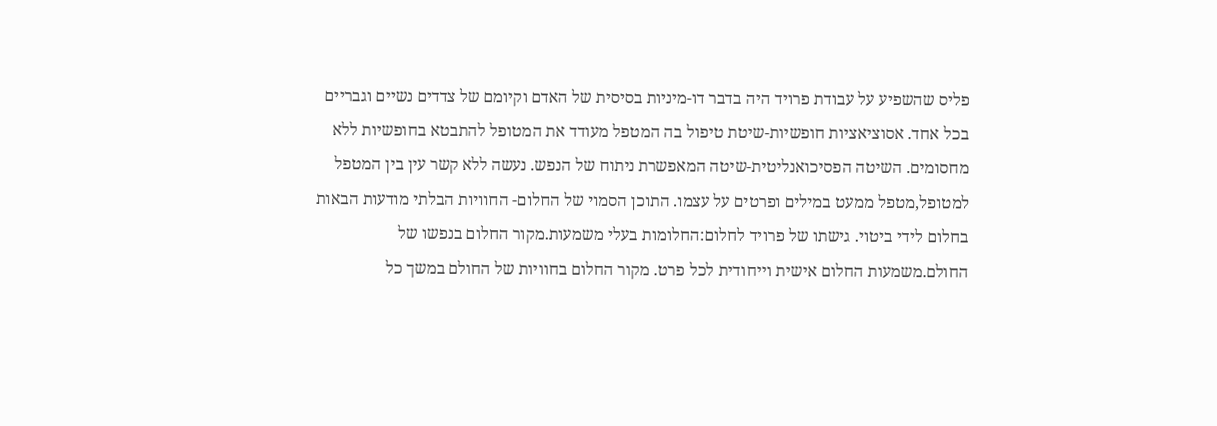פליס שהשפיע על עבודת פרויד היה בדבר דו-מיניות בסיסית של האדם וקיומם של צדדים נשיים וגבריים בכל אחד. אסוציאציות חופשיות-שיטת טיפול בה המטפל מעודד את המטופל להתבטא בחופשיות ללא מחסומים. השיטה הפסיכואנליטית-שיטה המאפשרת ניתוח של הנפש. נעשה ללא קשר עין בין המטפל למטופל,מטפל ממעט במילים ופרטים על עצמו. התוכן הסמוי של החלום- החוויות הבלתי מודעות הבאות בחלום לידי ביטוי. גישתו של פרויד לחלום:החלומות בעלי משמעות.מקור החלום בנפשו של החולם.משמעות החלום אישית וייחודית לכל פרט. מקור החלום בחוויות של החולם במשך כל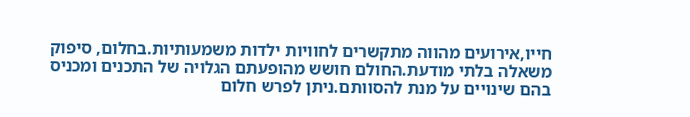חייו,אירועים מהווה מתקשרים לחוויות ילדות משמעותיות.בחלום, סיפוק משאלה בלתי מודעת.החולם חושש מהופעתם הגלויה של התכנים ומכניס בהם שינויים על מנת להסוותם.ניתן לפרש חלום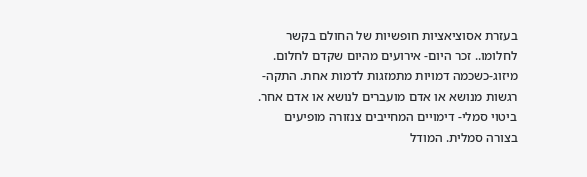בעזרת אסוציאציות חופשיות של החולם בקשר לחלומו.. זכר היום- אירועים מהיום שקדם לחלום. מיזוג-כשכמה דמויות מתמזגות לדמות אחת. התקה-רגשות מנושא או אדם מועברים לנושא או אדם אחר. ביטוי סמלי- דימויים המחייבים צנזורה מופיעים בצורה סמלית. המודל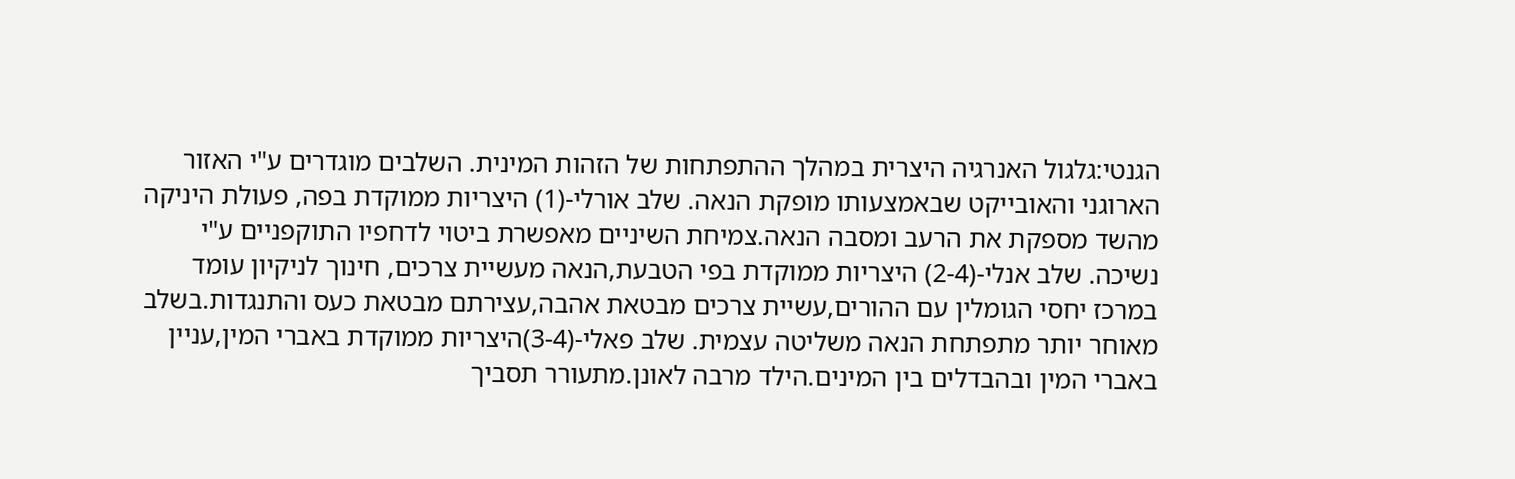הגנטי:גלגול האנרגיה היצרית במהלך ההתפתחות של הזהות המינית. השלבים מוגדרים ע"י האזור הארוגני והאובייקט שבאמצעותו מופקת הנאה. שלב אורלי-(1) היצריות ממוקדת בפה, פעולת היניקה מהשד מספקת את הרעב ומסבה הנאה.צמיחת השיניים מאפשרת ביטוי לדחפיו התוקפניים ע"י נשיכה. שלב אנלי-(2-4) היצריות ממוקדת בפי הטבעת,הנאה מעשיית צרכים, חינוך לניקיון עומד במרכז יחסי הגומלין עם ההורים,עשיית צרכים מבטאת אהבה,עצירתם מבטאת כעס והתנגדות.בשלב מאוחר יותר מתפתחת הנאה משליטה עצמית. שלב פאלי-(3-4)היצריות ממוקדת באברי המין,עניין באברי המין ובהבדלים בין המינים.הילד מרבה לאונן.מתעורר תסביך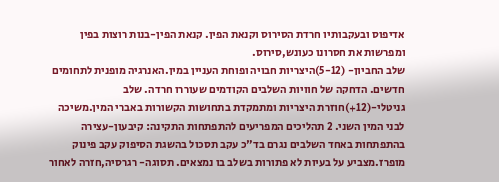אדיפוס ובעקבותיו חרדת הסירוס וקנאת הפין. קנאת הפין-בנות רוצות בפין ומפרשות את חסרונו כעונש,סירוס.
שלב החביון- (5-12)היצריות חבויה ופוחת העניין במין.האנרגיה מופנית לתחומים חדשים. הדחקה של חוויות השלבים הקודמים שעוררו חרדה. שלב גניטלי-(12+)חוזרת היצריות ומתמקדת בתחושות הקשורות באברי המין.משיכה לבני המין השני. 2 תהליכים המפריעים להתפתחות התקינה: קיבעון-עצירה בהתפתחות באחד השלבים נגרם בד"כ עקב תסכול בהשגת הסיפוק עקב פינוק מופרז.מצביע על בעיות לא פתורות בשלב בו נמצאים. תסוגה- רגרסיה,חזרה לאחור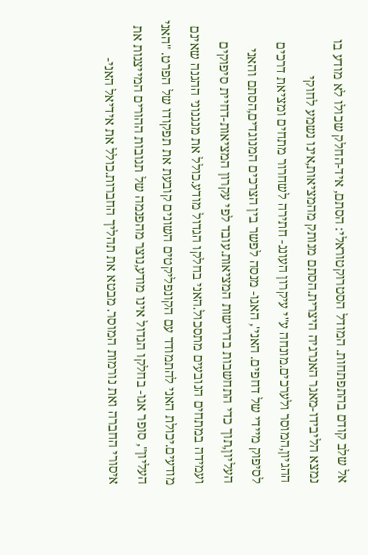אל שלב קודם בהתפתחות. המודל הסטרוקטוראלי: הסתם, איד-החלק שכולו לא מודע בו נמצא הליבידו-מאגר האנרגיה היצרית.הסתם מנותק מהמציאות,אינו נשמע לחוקי ההגיון,המוסר ולערכים.מונחה ע"י עיקרון העונג- חתירה לשחרור מתחים ומציאת דרכים לסיפוק מיידי של דחפים. האני', האגו- מנסה לפשר בין הצרכים המנוגדים,הסתם והאני העליון,תוך כדי התחשבות בדרישות המציאות.עובד לפי עקרון המציאות-דחיית סיפוקים ועמידה במתחים הנובעים מתסכול.האני בחלקו הגדול מודע.כולל את מנגנוני ההגנה שאינם מודעים.יכולת האני להתמודד עם הקונפליקטים השונים קובעת את תפקודו של הפרט. "האני העליון", סופר אגו- בחלקו הגדול אינו מודע,נוצר מהפנמה של תגובות ההורים המייצגות את איסורי החברה ואת נורמות המוסר. מבטא את תהליך החברות.כולל את אידיאל האני-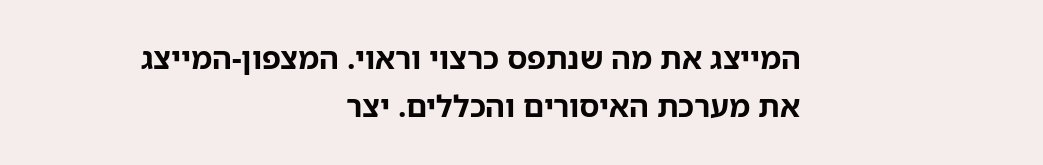המייצג את מה שנתפס כרצוי וראוי. המצפון-המייצג את מערכת האיסורים והכללים. יצר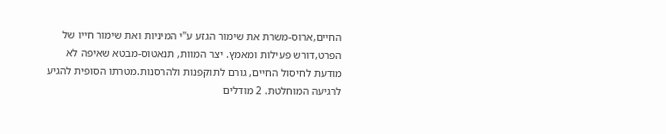החיים,ארוס-משרת את שימור הגזע ע"י המיניות ואת שימור חייו של הפרט,דורש פעילות ומאמץ. יצר המוות, תנאטוס-מבטא שאיפה לא מודעת לחיסול החיים, גורם לתוקפנות ולהרסנות.מטרתו הסופית להגיע לרגיעה המוחלטת. 2 מודלים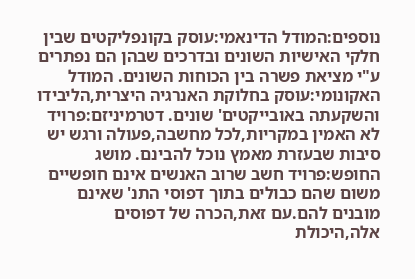נוספים:המודל הדינאמי:עוסק בקונפליקטים שבין חלקי האישיות השונים ובדרכים שבהן הם נפתרים ע"י מציאת פשרה בין הכוחות השונים. המודל האקונומי:עוסק בחלוקת האנרגיה היצרית,הליבידו והשקעתה באובייקטים' שונים. דטרמיניזם:פרויד לא האמין במקריות,לכל מחשבה,פעולה ורגש יש סיבות שבעזרת מאמץ נוכל להבינם. מושג החופש:פרויד חשב שרוב האנשים אינם חופשיים משום שהם כבולים בתוך דפוסי התנ' שאינם מובנים להם.עם זאת,הכרה של דפוסים אלה,היכולת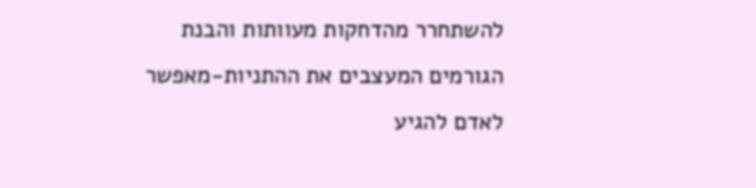להשתחרר מהדחקות מעוותות והבנת הגורמים המעצבים את ההתניות-מאפשר לאדם להגיע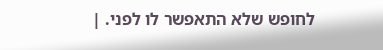לחופש שלא התאפשר לו לפני. |